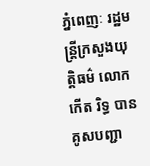ភ្នំពេញៈ រដ្ឋមន្រ្ដីក្រសួងយុត្ដិធម៌ លោក កើត រិទ្ធ បានគូសបញ្ជា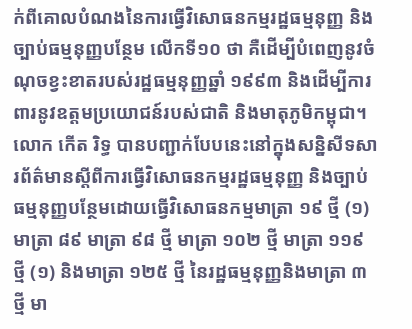ក់ពីគោលបំណងនៃការធ្វើវិសោធនកម្មរដ្ឋធម្មនុញ្ញ និងច្បាប់ធម្មនុញ្ញបន្ថែម លើកទី១០ ថា គឺដើម្បីបំពេញនូវចំណុចខ្វះខាតរបស់រដ្ឋធម្មនុញ្ញឆ្នាំ ១៩៩៣ និងដើម្បីការពារនូវឧត្ដមប្រយោជន៍របស់ជាតិ និងមាតុភូមិកម្ពុជា។
លោក កើត រិទ្ធ បានបញ្ជាក់បែបនេះនៅក្នុងសន្និសីទសារព័ត៌មានស្តីពីការធ្វើវិសោធនកម្មរដ្ឋធម្មនុញ្ញ និងច្បាប់ធម្មនុញ្ញបន្ថែមដោយធ្វើវិសោធនកម្មមាត្រា ១៩ ថ្មី (១) មាត្រា ៨៩ មាត្រា ៩៨ ថ្មី មាត្រា ១០២ ថ្មី មាត្រា ១១៩ ថ្មី (១) និងមាត្រា ១២៥ ថ្មី នៃរដ្ឋធម្មនុញ្ញនិងមាត្រា ៣ ថ្មី មា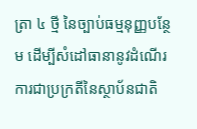ត្រា ៤ ថ្មី នៃច្បាប់ធម្មនុញ្ញបន្ថែម ដើម្បីសំដៅធានានូវដំណើរការជាប្រក្រតីនៃស្ថាប័នជាតិ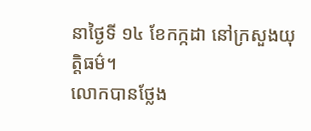នាថ្ងៃទី ១៤ ខែកក្កដា នៅក្រសួងយុត្តិធម៌។
លោកបានថ្លែង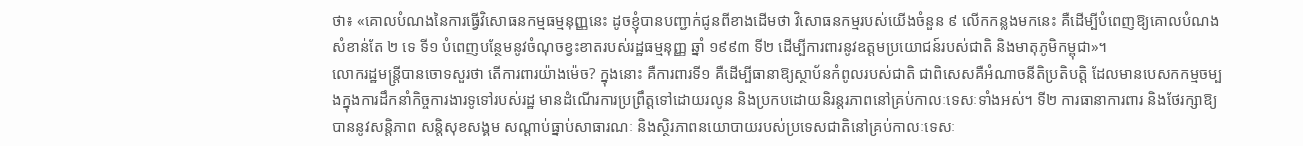ថា៖ «គោលបំណងនៃការធ្វើវិសោធនកម្មធម្មនុញ្ញនេះ ដូចខ្ញុំបានបញ្ជាក់ជូនពីខាងដើមថា វិសោធនកម្មរបស់យើងចំនួន ៩ លើកកន្លងមកនេះ គឺដើម្បីបំពេញឱ្យគោលបំណងសំខាន់តែ ២ ទេ ទី១ បំពេញបន្ថែមនូវចំណុចខ្វះខាតរបស់រដ្ឋធម្មនុញ្ញ ឆ្នាំ ១៩៩៣ ទី២ ដើម្បីការពារនូវឧត្ដមប្រយោជន៍របស់ជាតិ និងមាតុភូមិកម្ពុជា»។
លោករដ្ឋមន្ត្រីបានចោទសួរថា តើការពារយ៉ាងម៉េច? ក្នុងនោះ គឺការពារទី១ គឺដើម្បីធានាឱ្យស្ថាប័នកំពូលរបស់ជាតិ ជាពិសេសគឺអំណាចនីតិប្រតិបត្ដិ ដែលមានបេសកកម្មចម្បងក្នុងការដឹកនាំកិច្ចការងារទូទៅរបស់រដ្ឋ មានដំណើរការប្រព្រឹត្ដទៅដោយរលូន និងប្រកបដោយនិរន្តរភាពនៅគ្រប់កាលៈទេសៈទាំងអស់។ ទី២ ការធានាការពារ និងថែរក្សាឱ្យបាននូវសន្តិភាព សន្ដិសុខសង្គម សណ្ដាប់ធ្នាប់សាធារណៈ និងស្ថិរភាពនយោបាយរបស់ប្រទេសជាតិនៅគ្រប់កាលៈទេសៈ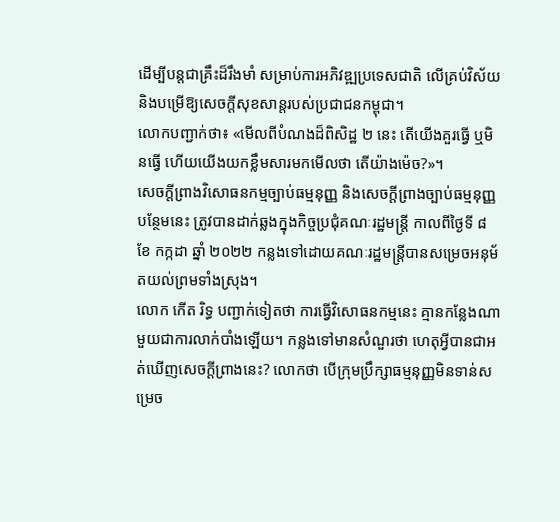ដើម្បីបន្តជាគ្រឹះដ៏រឹងមាំ សម្រាប់ការអភិវឌ្ឍប្រទេសជាតិ លើគ្រប់វិស័យ និងបម្រើឱ្យសេចក្ដីសុខសាន្តរបស់ប្រជាជនកម្ពុជា។
លោកបញ្ជាក់ថា៖ «មើលពីបំណងដ៏ពិសិដ្ឋ ២ នេះ តើយើងគួរធ្វើ ឬមិនធ្វើ ហើយយើងយកខ្លឹមសារមកមើលថា តើយ៉ាងម៉េច?»។
សេចក្តីព្រាងវិសោធនកម្មច្បាប់ធម្មនុញ្ញ និងសេចក្តីព្រាងច្បាប់ធម្មនុញ្ញបន្ថែមនេះ ត្រូវបានដាក់ឆ្លងក្នុងកិច្ចប្រជុំគណៈរដ្ឋមន្រ្ដី កាលពីថ្ងៃទី ៨ ខែ កក្កដា ឆ្នាំ ២០២២ កន្លងទៅដោយគណៈរដ្ឋមន្រ្ដីបានសម្រេចអនុម័តយល់ព្រមទាំងស្រុង។
លោក កើត រិទ្ធ បញ្ជាក់ទៀតថា ការធ្វើវិសោធនកម្មនេះ គ្មានកន្លែងណាមួយជាការលាក់បាំងឡើយ។ កន្លងទៅមានសំណួរថា ហេតុអ្វីបានជាអត់ឃើញសេចក្ដីព្រាងនេះ? លោកថា បើក្រុមប្រឹក្សាធម្មនុញ្ញមិនទាន់សម្រេច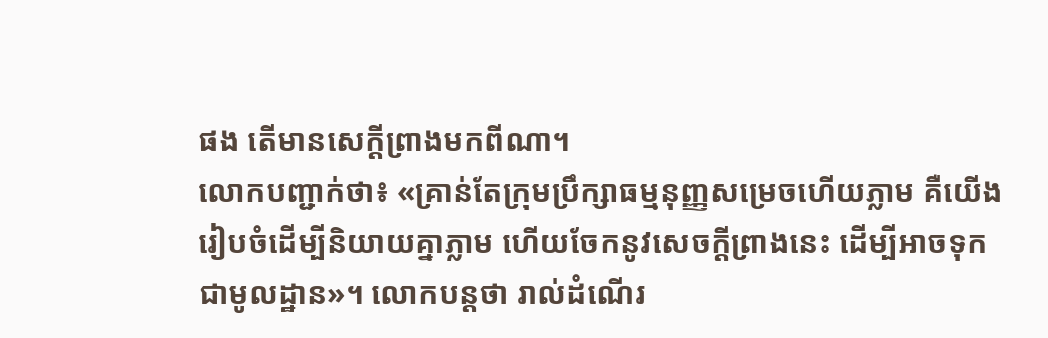ផង តើមានសេក្ដីព្រាងមកពីណា។
លោកបញ្ជាក់ថា៖ «គ្រាន់តែក្រុមប្រឹក្សាធម្មនុញ្ញសម្រេចហើយភ្លាម គឺយើងរៀបចំដើម្បីនិយាយគ្នាភ្លាម ហើយចែកនូវសេចក្ដីព្រាងនេះ ដើម្បីអាចទុកជាមូលដ្ឋាន»។ លោកបន្តថា រាល់ដំណើរ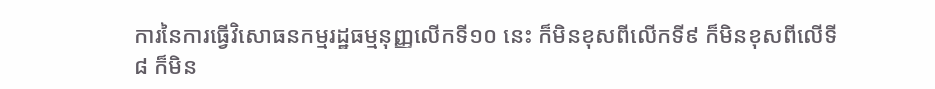ការនៃការធ្វើវិសោធនកម្មរដ្ឋធម្មនុញ្ញលើកទី១០ នេះ ក៏មិនខុសពីលើកទី៩ ក៏មិនខុសពីលើទី៨ ក៏មិន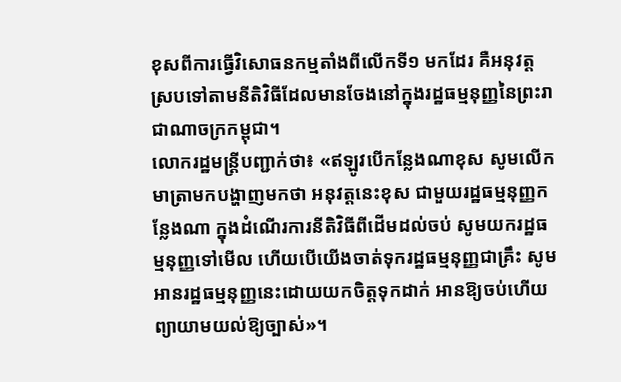ខុសពីការធ្វើវិសោធនកម្មតាំងពីលើកទី១ មកដែរ គឺអនុវត្ដស្របទៅតាមនីតិវិធីដែលមានចែងនៅក្នុងរដ្ឋធម្មនុញ្ញនៃព្រះរាជាណាចក្រកម្ពុជា។
លោករដ្ឋមន្ត្រីបញ្ជាក់ថា៖ «ឥឡូវបើកន្លែងណាខុស សូមលើកមាត្រាមកបង្ហាញមកថា អនុវត្ដនេះខុស ជាមួយរដ្ឋធម្មនុញ្ញកន្លែងណា ក្នុងដំណើរការនីតិវិធីពីដើមដល់ចប់ សូមយករដ្ឋធម្មនុញ្ញទៅមើល ហើយបើយើងចាត់ទុករដ្ឋធម្មនុញ្ញជាគ្រឹះ សូមអានរដ្ឋធម្មនុញ្ញនេះដោយយកចិត្ដទុកដាក់ អានឱ្យចប់ហើយព្យាយាមយល់ឱ្យច្បាស់»។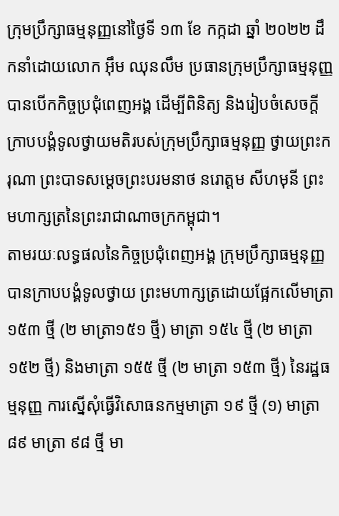ក្រុមប្រឹក្សាធម្មនុញ្ញនៅថ្ងៃទី ១៣ ខែ កក្កដា ឆ្នាំ ២០២២ ដឹកនាំដោយលោក អ៊ឹម ឈុនលឹម ប្រធានក្រុមប្រឹក្សាធម្មនុញ្ញ បានបើកកិច្ចប្រជុំពេញអង្គ ដើម្បីពិនិត្យ និងរៀបចំសេចក្តីក្រាបបង្គំទូលថ្វាយមតិរបស់ក្រុមប្រឹក្សាធម្មនុញ្ញ ថ្វាយព្រះករុណា ព្រះបាទសម្តេចព្រះបរមនាថ នរោត្តម សីហមុនី ព្រះមហាក្សត្រនៃព្រះរាជាណាចក្រកម្ពុជា។
តាមរយៈលទ្ធផលនៃកិច្ចប្រជុំពេញអង្គ ក្រុមប្រឹក្សាធម្មនុញ្ញបានក្រាបបង្គំទូលថ្វាយ ព្រះមហាក្សត្រដោយផ្អែកលើមាត្រា ១៥៣ ថ្មី (២ មាត្រា១៥១ ថ្មី) មាត្រា ១៥៤ ថ្មី (២ មាត្រា ១៥២ ថ្មី) និងមាត្រា ១៥៥ ថ្មី (២ មាត្រា ១៥៣ ថ្មី) នៃរដ្ឋធម្មនុញ្ញ ការស្នើសុំធ្វើវិសោធនកម្មមាត្រា ១៩ ថ្មី (១) មាត្រា ៨៩ មាត្រា ៩៨ ថ្មី មា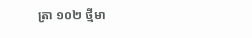ត្រា ១០២ ថ្មីមា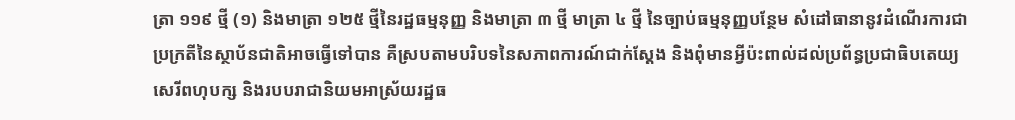ត្រា ១១៩ ថ្មី (១) និងមាត្រា ១២៥ ថ្មីនៃរដ្ឋធម្មនុញ្ញ និងមាត្រា ៣ ថ្មី មាត្រា ៤ ថ្មី នៃច្បាប់ធម្មនុញ្ញបន្ថែម សំដៅធានានូវដំណើរការជាប្រក្រតីនៃស្ថាប័នជាតិអាចធ្វើទៅបាន គឺស្របតាមបរិបទនៃសភាពការណ៍ជាក់ស្ដែង និងពុំមានអ្វីប៉ះពាល់ដល់ប្រព័ន្ធប្រជាធិបតេយ្យ សេរីពហុបក្ស និងរបបរាជានិយមអាស្រ័យរដ្ឋធ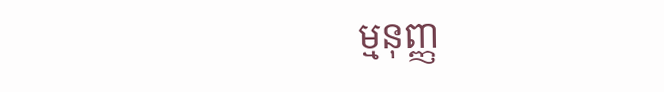ម្មនុញ្ញ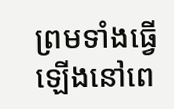ព្រមទាំងធ្វើឡើងនៅពេ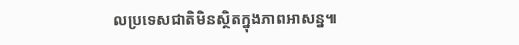លប្រទេសជាតិមិនស្ថិតក្នុងភាពអាសន្ន៕